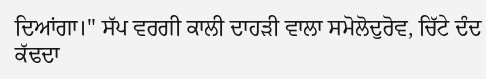ਦਿਆਂਗਾ।" ਸੱਪ ਵਰਗੀ ਕਾਲੀ ਦਾਹੜੀ ਵਾਲਾ ਸਮੋਲੋਦੁਰੋਵ, ਚਿੱਟੇ ਦੰਦ ਕੱਢਦਾ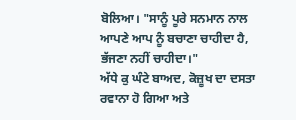ਬੋਲਿਆ। "ਸਾਨੂੰ ਪੂਰੇ ਸਨਮਾਨ ਨਾਲ ਆਪਣੇ ਆਪ ਨੂੰ ਬਚਾਣਾ ਚਾਹੀਦਾ ਹੈ, ਭੱਜਣਾ ਨਹੀਂ ਚਾਹੀਦਾ।"
ਅੱਧੇ ਕੁ ਘੰਟੇ ਬਾਅਦ, ਕੋਜ਼ੂਖ ਦਾ ਦਸਤਾ ਰਵਾਨਾ ਹੋ ਗਿਆ ਅਤੇ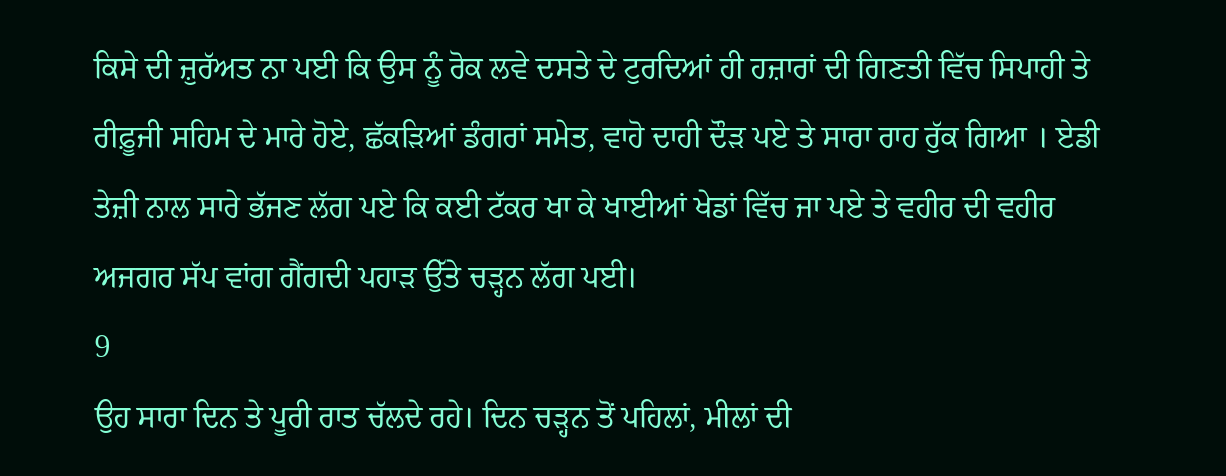ਕਿਸੇ ਦੀ ਜ਼ੁਰੱਅਤ ਨਾ ਪਈ ਕਿ ਉਸ ਨੂੰ ਰੋਕ ਲਵੇ ਦਸਤੇ ਦੇ ਟੁਰਦਿਆਂ ਹੀ ਹਜ਼ਾਰਾਂ ਦੀ ਗਿਣਤੀ ਵਿੱਚ ਸਿਪਾਹੀ ਤੇ ਰੀਫ਼ੂਜੀ ਸਹਿਮ ਦੇ ਮਾਰੇ ਹੋਏ, ਛੱਕੜਿਆਂ ਡੰਗਰਾਂ ਸਮੇਤ, ਵਾਹੋ ਦਾਹੀ ਦੌੜ ਪਏ ਤੇ ਸਾਰਾ ਰਾਹ ਰੁੱਕ ਗਿਆ । ਏਡੀ ਤੇਜ਼ੀ ਨਾਲ ਸਾਰੇ ਭੱਜਣ ਲੱਗ ਪਏ ਕਿ ਕਈ ਟੱਕਰ ਖਾ ਕੇ ਖਾਈਆਂ ਖੇਡਾਂ ਵਿੱਚ ਜਾ ਪਏ ਤੇ ਵਹੀਰ ਦੀ ਵਹੀਰ ਅਜਗਰ ਸੱਪ ਵਾਂਗ ਗੈਂਗਦੀ ਪਹਾੜ ਉੱਤੇ ਚੜ੍ਹਨ ਲੱਗ ਪਈ।
9
ਉਹ ਸਾਰਾ ਦਿਨ ਤੇ ਪੂਰੀ ਰਾਤ ਚੱਲਦੇ ਰਹੇ। ਦਿਨ ਚੜ੍ਹਨ ਤੋਂ ਪਹਿਲਾਂ, ਮੀਲਾਂ ਦੀ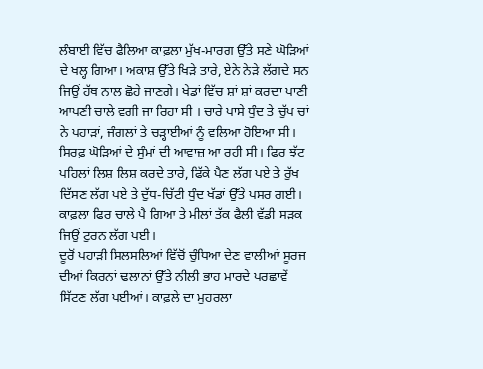ਲੰਬਾਈ ਵਿੱਚ ਫੈਲਿਆ ਕਾਫ਼ਲਾ ਮੁੱਖ-ਮਾਰਗ ਉੱਤੇ ਸਣੇ ਘੋੜਿਆਂ ਦੇ ਖਲ੍ਹ ਗਿਆ। ਅਕਾਸ਼ ਉੱਤੇ ਖਿੜੇ ਤਾਰੇ, ਏਨੇ ਨੇੜੇ ਲੱਗਦੇ ਸਨ ਜਿਉਂ ਹੱਥ ਨਾਲ ਛੋਹੇ ਜਾਣਗੇ। ਖੇਡਾਂ ਵਿੱਚ ਸ਼ਾਂ ਸ਼ਾਂ ਕਰਦਾ ਪਾਣੀ ਆਪਣੀ ਚਾਲੇ ਵਗੀ ਜਾ ਰਿਹਾ ਸੀ । ਚਾਰੇ ਪਾਸੇ ਧੁੰਦ ਤੇ ਚੁੱਪ ਚਾਂ ਨੇ ਪਹਾੜਾਂ, ਜੰਗਲਾਂ ਤੇ ਚੜ੍ਹਾਈਆਂ ਨੂੰ ਵਲਿਆ ਹੋਇਆ ਸੀ। ਸਿਰਫ਼ ਘੋੜਿਆਂ ਦੇ ਸੁੰਮਾਂ ਦੀ ਆਵਾਜ਼ ਆ ਰਹੀ ਸੀ। ਫਿਰ ਝੱਟ ਪਹਿਲਾਂ ਲਿਸ਼ ਲਿਸ਼ ਕਰਦੇ ਤਾਰੇ, ਫਿੱਕੇ ਪੈਣ ਲੱਗ ਪਏ ਤੇ ਰੁੱਖ ਦਿੱਸਣ ਲੱਗ ਪਏ ਤੇ ਦੁੱਧ-ਚਿੱਟੀ ਧੁੰਦ ਖੱਡਾਂ ਉੱਤੇ ਪਸਰ ਗਈ। ਕਾਫ਼ਲਾ ਫਿਰ ਚਾਲੇ ਪੈ ਗਿਆ ਤੇ ਮੀਲਾਂ ਤੱਕ ਫੈਲੀ ਵੱਡੀ ਸੜਕ ਜਿਉਂ ਟੁਰਨ ਲੱਗ ਪਈ।
ਦੂਰੋਂ ਪਹਾੜੀ ਸਿਲਸਲਿਆਂ ਵਿੱਚੋਂ ਚੁੰਧਿਆ ਦੇਣ ਵਾਲੀਆਂ ਸੂਰਜ ਦੀਆਂ ਕਿਰਨਾਂ ਢਲਾਨਾਂ ਉੱਤੇ ਨੀਲੀ ਭਾਹ ਮਾਰਦੇ ਪਰਛਾਵੇਂ ਸਿੱਟਣ ਲੱਗ ਪਈਆਂ। ਕਾਫ਼ਲੇ ਦਾ ਮੁਹਰਲਾ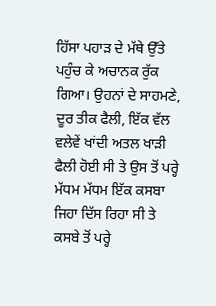ਹਿੱਸਾ ਪਹਾੜ ਦੇ ਮੱਥੇ ਉੱਤੇ ਪਹੁੰਚ ਕੇ ਅਚਾਨਕ ਰੁੱਕ ਗਿਆ। ਉਹਨਾਂ ਦੇ ਸਾਹਮਣੇ, ਦੂਰ ਤੀਕ ਫੈਲੀ, ਇੱਕ ਵੱਲ ਵਲੇਵੇਂ ਖਾਂਦੀ ਅਤਲ ਖਾੜੀ ਫੈਲੀ ਹੋਈ ਸੀ ਤੇ ਉਸ ਤੋਂ ਪਰ੍ਹੇ ਮੱਧਮ ਮੱਧਮ ਇੱਕ ਕਸਬਾ ਜਿਹਾ ਦਿੱਸ ਰਿਹਾ ਸੀ ਤੇ ਕਸਬੇ ਤੋਂ ਪਰ੍ਹੇ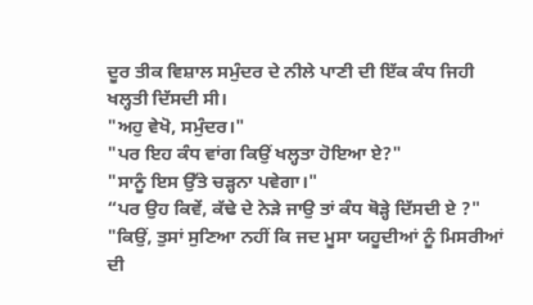ਦੂਰ ਤੀਕ ਵਿਸ਼ਾਲ ਸਮੁੰਦਰ ਦੇ ਨੀਲੇ ਪਾਣੀ ਦੀ ਇੱਕ ਕੰਧ ਜਿਹੀ ਖਲ੍ਹਤੀ ਦਿੱਸਦੀ ਸੀ।
"ਅਹੁ ਵੇਖੋ, ਸਮੁੰਦਰ।"
"ਪਰ ਇਹ ਕੰਧ ਵਾਂਗ ਕਿਉਂ ਖਲ੍ਹਤਾ ਹੋਇਆ ਏ?"
"ਸਾਨੂੰ ਇਸ ਉੱਤੇ ਚੜ੍ਹਨਾ ਪਵੇਗਾ।"
“ਪਰ ਉਹ ਕਿਵੇਂ, ਕੱਢੇ ਦੇ ਨੇੜੇ ਜਾਉ ਤਾਂ ਕੰਧ ਥੋੜ੍ਹੇ ਦਿੱਸਦੀ ਏ ?"
"ਕਿਉਂ, ਤੁਸਾਂ ਸੁਣਿਆ ਨਹੀਂ ਕਿ ਜਦ ਮੂਸਾ ਯਹੂਦੀਆਂ ਨੂੰ ਮਿਸਰੀਆਂ ਦੀ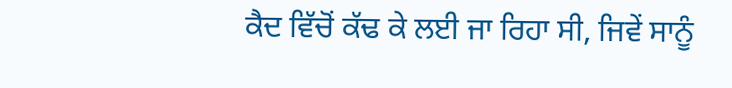ਕੈਦ ਵਿੱਚੋਂ ਕੱਢ ਕੇ ਲਈ ਜਾ ਰਿਹਾ ਸੀ, ਜਿਵੇਂ ਸਾਨੂੰ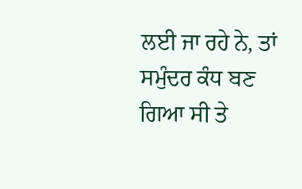ਲਈ ਜਾ ਰਹੇ ਨੇ, ਤਾਂ ਸਮੁੰਦਰ ਕੰਧ ਬਣ ਗਿਆ ਸੀ ਤੇ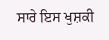ਸਾਰੇ ਇਸ ਖੁਸ਼ਕੀ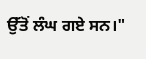ਉੱਤੋਂ ਲੰਘ ਗਏ ਸਨ।"